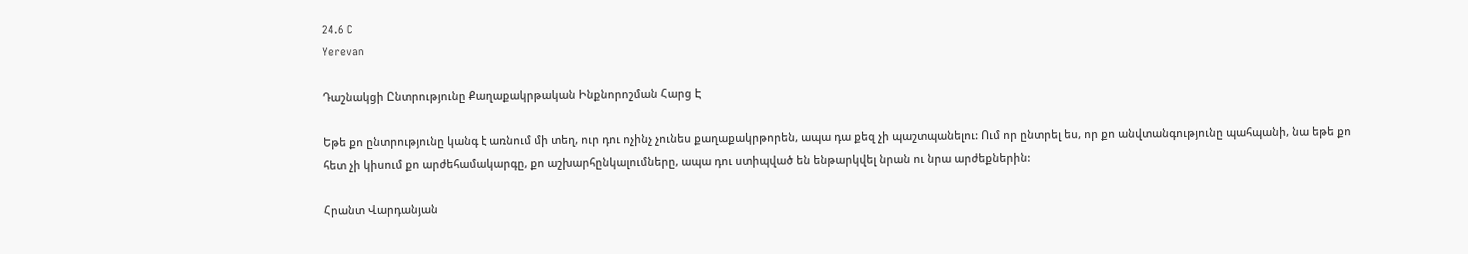24.6 C
Yerevan

Դաշնակցի Ընտրությունը Քաղաքակրթական Ինքնորոշման Հարց Է

Եթե քո ընտրությունը կանգ է առնում մի տեղ, ուր դու ոչինչ չունես քաղաքակրթորեն, ապա դա քեզ չի պաշտպանելու: Ում որ ընտրել ես, որ քո անվտանգությունը պահպանի, նա եթե քո հետ չի կիսում քո արժեհամակարգը, քո աշխարհընկալումները, ապա դու ստիպված են ենթարկվել նրան ու նրա արժեքներին:

Հրանտ Վարդանյան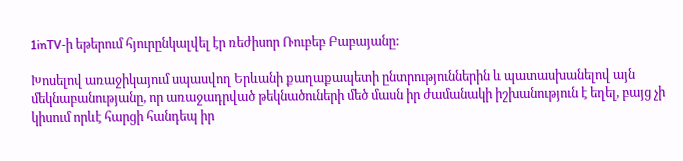1inTV‑ի եթերում հյուրընկալվել էր ռեժիսոր Ռուբեբ Բաբայանը:

Խոսելով առաջիկայում սպասվող Երևանի քաղաքապետի ընտրություններին և պատասխանելով այն մեկնաբանությանը, որ առաջադրված թեկնածուների մեծ մասն իր ժամանակի իշխանություն է եղել, բայց չի կիսում որևէ հարցի հանդեպ իր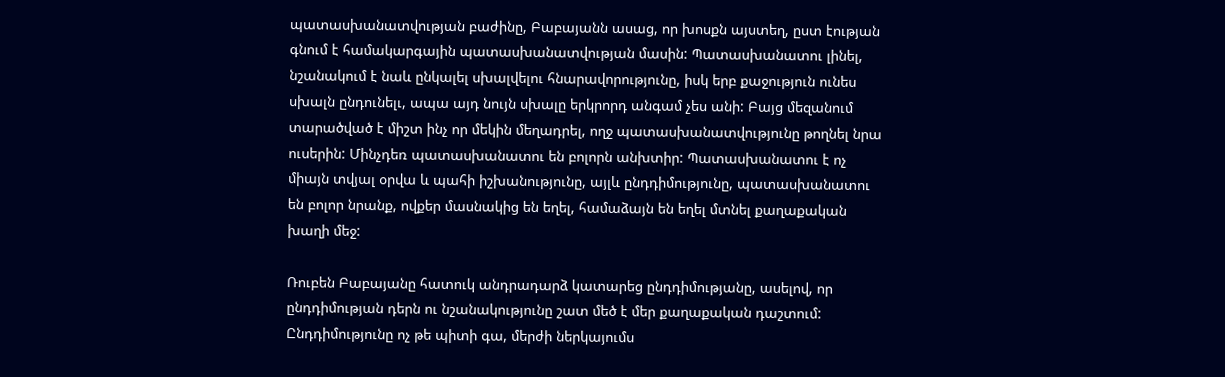պատասխանատվության բաժինը, Բաբայանն ասաց, որ խոսքն այստեղ, ըստ էության գնում է համակարգային պատասխանատվության մասին: Պատասխանատու լինել, նշանակում է նաև ընկալել սխալվելու հնարավորությունը, իսկ երբ քաջություն ունես սխալն ընդունելւ, ապա այդ նույն սխալը երկրորդ անգամ չես անի: Բայց մեզանում տարածված է միշտ ինչ որ մեկին մեղադրել, ողջ պատասխանատվությունը թողնել նրա ուսերին: Մինչդեռ պատասխանատու են բոլորն անխտիր: Պատասխանատու է ոչ միայն տվյալ օրվա և պահի իշխանությունը, այլև ընդդիմությունը, պատասխանատու են բոլոր նրանք, ովքեր մասնակից են եղել, համաձայն են եղել մտնել քաղաքական խաղի մեջ:

Ռուբեն Բաբայանը հատուկ անդրադարձ կատարեց ընդդիմությանը, ասելով, որ ընդդիմության դերն ու նշանակությունը շատ մեծ է մեր քաղաքական դաշտում: Ընդդիմությունը ոչ թե պիտի գա, մերժի ներկայումս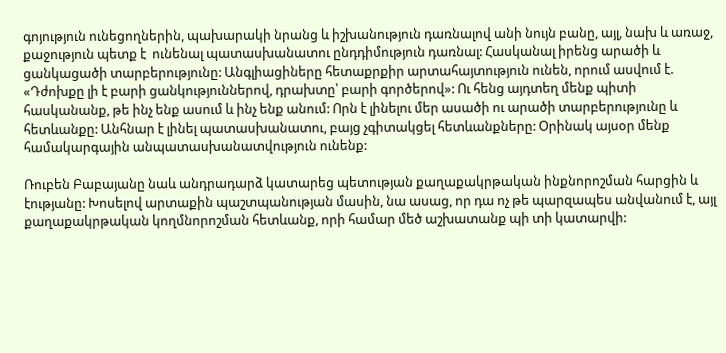գոյություն ունեցողներին, պախարակի նրանց և իշխանություն դառնալով անի նույն բանը, այլ, նախ և առաջ, քաջություն պետք է  ունենալ պատասխանատու ընդդիմություն դառնալ: Հասկանալ իրենց արածի և ցանկացածի տարբերությունը: Անգլիացիները հետաքրքիր արտահայտություն ունեն, որում ասվում է. «Դժոխքը լի է բարի ցանկություններով, դրախտը՝ բարի գործերով»: Ու հենց այդտեղ մենք պիտի հասկանանք, թե ինչ ենք ասում և ինչ ենք անում: Որն է լինելու մեր ասածի ու արածի տարբերությունը և հետևանքը: Անհնար է լինել պատասխանատու, բայց չգիտակցել հետևանքները: Օրինակ այսօր մենք համակարգային անպատասխանատվություն ունենք:

Ռուբեն Բաբայանը նաև անդրադարձ կատարեց պետության քաղաքակրթական ինքնորոշման հարցին և էությանը: Խոսելով արտաքին պաշտպանության մասին, նա ասաց, որ դա ոչ թե պարզապես անվանում է, այլ քաղաքակրթական կողմնորոշման հետևանք, որի համար մեծ աշխատանք պի տի կատարվի: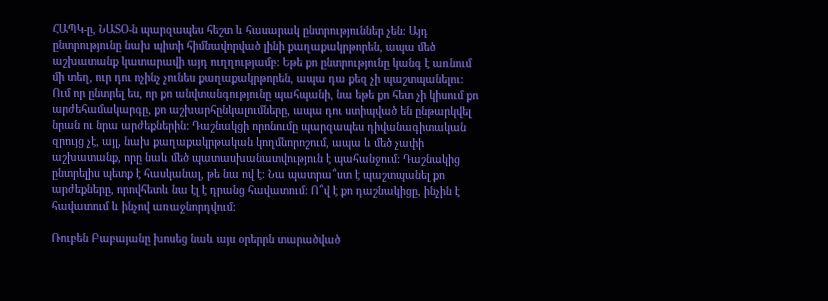ՀԱՊԿ‑ը, ՆԱՏՕ‑ն պարզապես հեշտ և հասարակ ընտրություններ չեն: Այդ ընտրությունը նախ պիտի հիմնավորված լինի քաղաքակրթորեն, ապա մեծ աշխատանք կատարավի այդ ուղղությամբ: Եթե քո ընտրությունը կանգ է առնում մի տեղ, ուր դու ոչինչ չունես քաղաքակրթորեն, ապա դա քեզ չի պաշտպանելու: Ում որ ընտրել ես, որ քո անվտանգությունը պահպանի, նա եթե քո հետ չի կիսում քո արժեհամակարգը, քո աշխարհընկալումները, ապա դու ստիպված են ընթարկվել նրան ու նրա արժեքներին: Դաշնակցի որոնումը պարզապես դիվանագիտական զրույց չէ, այլ, նախ քաղաքակրթական կողմնորոշում, ապա և մեծ չափի աշխատանք, որը նաև մեծ պատասխանատվություն է պահանջում: Դաշնակից ընտրելիս պետք է հասկանալ, թե նա ով է: Նա պատրա՞ստ է պաշտպանել քո արժեքները, որովհետև նա էլ է դրանց հավատում: Ո՞վ է քո դաշնակիցը, ինչին է հավատում և ինչով առաջնորդվում:

Ռուբեն Բաբայանը խոսեց նաև այս օրերրն տարածված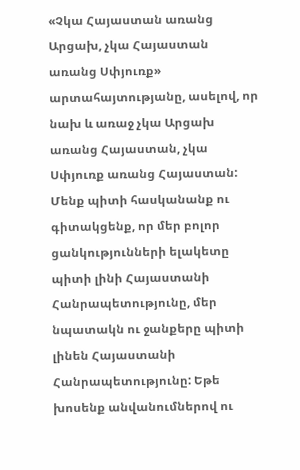«Չկա Հայաստան առանց Արցախ, չկա Հայաստան առանց Սփյուռք» արտահայտությանը, ասելով, որ նախ և առաջ չկա Արցախ առանց Հայաստան, չկա Սփյուռք առանց Հայաստան: Մենք պիտի հասկանանք ու գիտակցենք, որ մեր բոլոր ցանկությունների ելակետը պիտի լինի Հայաստանի Հանրապետությունը, մեր նպատակն ու ջանքերը պիտի լինեն Հայաստանի Հանրապետությունը: Եթե խոսենք անվանումներով ու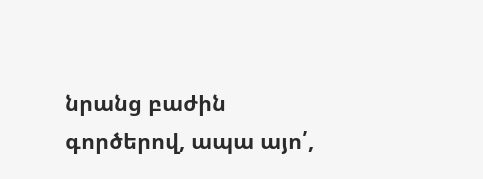նրանց բաժին գործերով, ապա այո՛,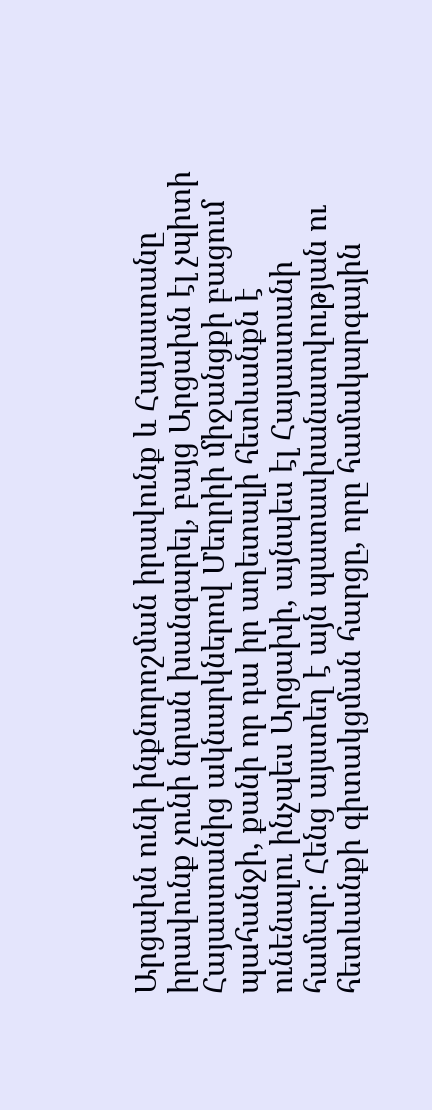Արցախն ունի ինքնորոշման իրավունք և Հայաստանը իրավունք չունի նրան խանգարել, բայց Արցախն էլ չպիտի Հայաստանից ակնարկներով Մեղրիի միջանցքի բացում պահանջի, քանի որ դա իր աղետալի հետևանքն է ունենալու ինչպես Արցախի, այնպես էլ Հայաստանի համար: Հենց այստեղ է այն պատասխանատվության ու հետևանքի գիտակցման հարցը, որը համակարգային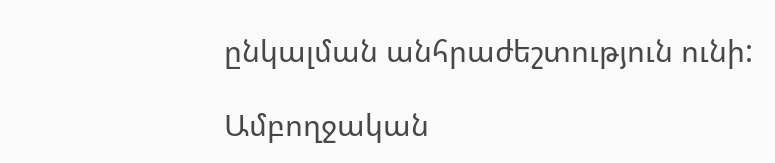ընկալման անհրաժեշտություն ունի:

Ամբողջական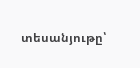տեսանյութը՝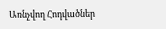Առնչվող Հոդվածներ